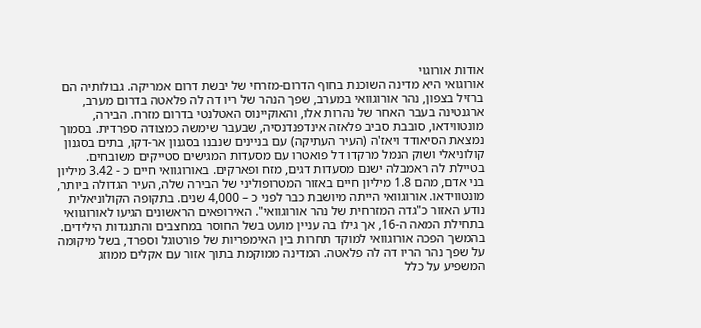אודות אורוגוי
אורוגואי היא מדינה השוכנת בחוף הדרום-מזרחי של יבשת דרום אמריקה. גבולותיה הם ברזיל בצפון, נהר אורוגוואי במערב, שפך הנהר של ריו דה לה פלאטה בדרום מערב, ארגנטינה בעבר האחר של נהרות אלו, והאוקיינוס האטלנטי בדרום מזרח. הבירה, מונטווידאו, סובבת סביב פלאזה אינדפנדנסיה, שבעבר שימשה כמצודה ספרדית. בסמוך נמצאת הסיאודד ויאז'ה (העיר העתיקה) עם בניינים שנבנו בסגנון אר-דקו, בתים בסגנון קולוניאלי ושוק הנמל מרקדו דל פואטרו עם מסעדות המגישים סטייקים משובחים. בטיילת לה ראמבלה ישנם מסעדות דגים, מזח ופארקים. באורוגוואי חיים כ - 3.42 מיליון בני אדם, מהם 1.8 מיליון חיים באזור המטרופוליני של הבירה שלה, העיר הגדולה ביותר, מונטווידאו. אורוגוואי הייתה מיושבת כבר לפני כ – 4,000 שנים. בתקופה הקולוניאלית נודע האזור כ"גדה המזרחית של נהר אורוגוואי". האירופאים הראשונים הגיעו לאורוגוואי בתחילת המאה ה-16, אך גילו בה עניין מועט בשל החוסר במחצבים והתנגדות הילידים. בהמשך הפכה אורוגוואי למוקד תחרות בין האימפריות של פורטוגל וספרד, בשל מיקומה על שפך נהר הריו דה לה פלאטה. המדינה ממוקמת בתוך אזור עם אקלים ממוזג המשפיע על כלל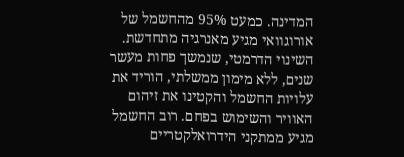המדינה. כמעט 95% מהחשמל של אורוגוואי מגיע מאנרגיה מתחדשת. השינוי הדרמטי, שנמשך פחות מעשר שנים, ללא מימון ממשלתי, הוריד את עלויות החשמל והקטינו את זיהום האוויר והשימוש בפחם. רוב החשמל מגיע ממתקני הידרואלקטריים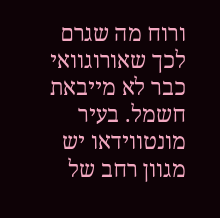ורוח מה שגרם לכך שאורוגוואי כבר לא מייבאת חשמל. בעיר מונטווידאו יש מגוון רחב של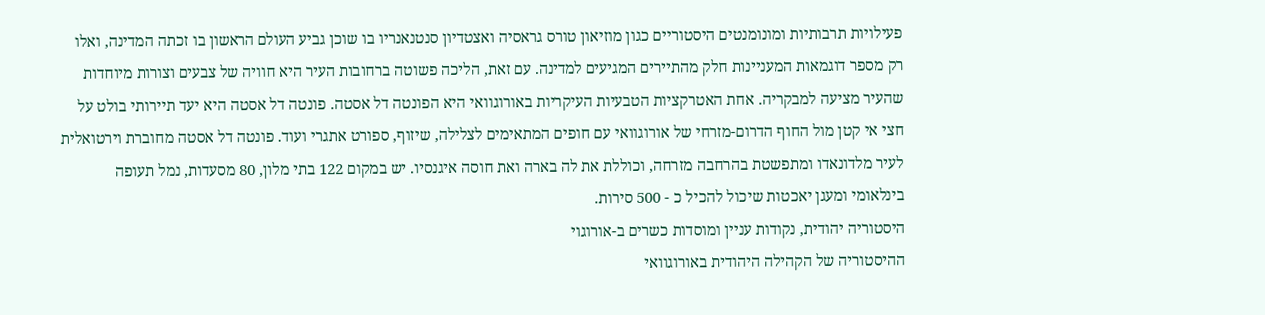פעילויות תרבותיות ומונומנטים היסטוריים כגון מוזיאון טורס גראסיה ואצטדיון סנטנאנריו בו שוכן גביע העולם הראשון בו זכתה המדינה, ואלו רק מספר דוגמאות המעניינות חלק מהתיירים המגיעים למדינה. עם זאת, הליכה פשוטה ברחובות העיר היא חוויה של צבעים וצורות מיוחדות שהעיר מציעה למבקריה. אחת האטרקציות הטבעיות העיקריות באורוגוואי היא הפונטה דל אסטה. פונטה דל אסטה היא יעד תיירותי בולט על חצי אי קטן מול החוף הדרום-מזרחי של אורוגוואי עם חופים המתאימים לצלילה, שיזוף, ספורט אתגרי ועוד. פונטה דל אסטה מחוברת וירטואלית לעיר מלדונאדו ומתפשטת בהרחבה מזרחה, וכוללת את לה בארה ואת חוסה איגנסיו. יש במקום 122 בתי מלון, 80 מסעדות, נמל תעופה בינלאומי ומעגן יאכטות שיכול להכיל כ - 500 סירות.
היסטוריה יהודית, נקודות עניין ומוסדות כשרים ב-אורוגוי
ההיסטוריה של הקהילה היהודית באורוגוואי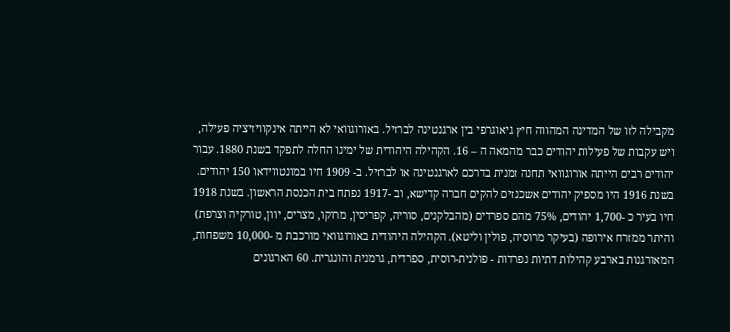מקבילה לזו של המדינה המהווה חיץ גיאוגרפי בין ארגנטינה לברזיל. באורוגוואי לא הייתה אינקוויזיציה פעילה, ויש עקבות של פעילות יהודים כבר מהמאה ה – 16. הקהילה היהודית של ימינו החלה לתפקד בשנת 1880. עבור יהודים רבים הייתה אורוגוואי תחנה זמנית בדרכם לארגנטינה או לברזיל. ב- 1909 חיו במונטווידאו 150 יהודים. בשנת 1916 היו מספיק יהודים אשכנזים להקים חברה קדישא, וב -1917 נפתח בית הכנסת הראשון. בשנת 1918 חיו בעיר כ -1,700 יהודים, 75% מהם ספרדים (מהבלקנים, סוריה, קפריסין, מרוקו, מצרים, יוון, טורקיה וצרפת) והיתר ממזרח אירופה (בעיקר מרוסיה, פולין וליטא). הקהילה היהודית באורוגוואי מורכבת מ -10,000 משפחות, המאורגנות בארבע קהילות דתיות נפרדות - פולנית-רוסית, ספרדית, גרמנית והונגרית. 60 הארגונים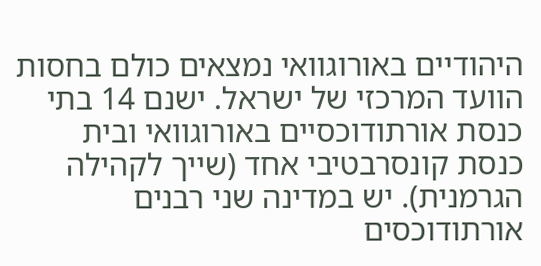היהודיים באורוגוואי נמצאים כולם בחסות הוועד המרכזי של ישראל. ישנם 14 בתי כנסת אורתודוכסיים באורוגוואי ובית כנסת קונסרבטיבי אחד (שייך לקהילה הגרמנית). יש במדינה שני רבנים אורתודוכסים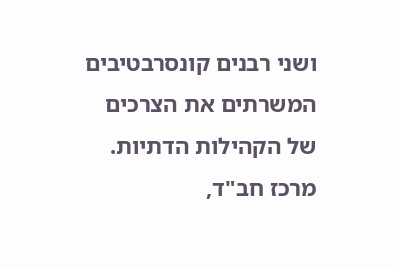ושני רבנים קונסרבטיבים המשרתים את הצרכים של הקהילות הדתיות. מרכז חב"ד,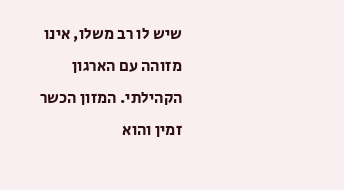שיש לו רב משלו, אינו מזוהה עם הארגון הקהילתי. המזון הכשר זמין והוא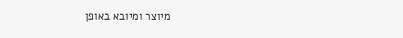מיוצר ומיובא באופן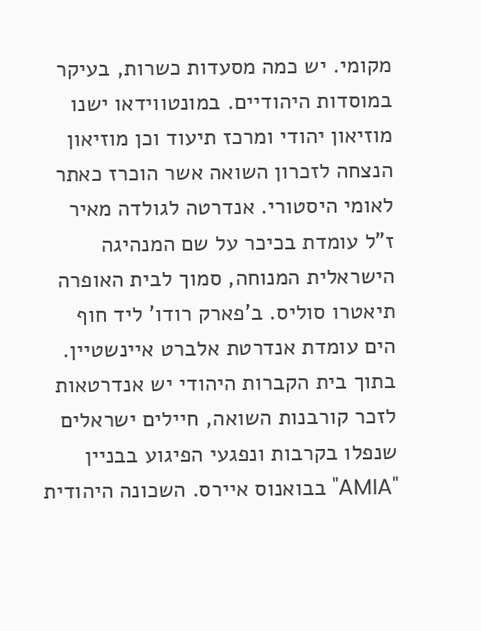מקומי. יש כמה מסעדות כשרות, בעיקר במוסדות היהודיים. במונטווידאו ישנו מוזיאון יהודי ומרכז תיעוד וכן מוזיאון הנצחה לזכרון השואה אשר הוכרז כאתר לאומי היסטורי. אנדרטה לגולדה מאיר ז"ל עומדת בכיכר על שם המנהיגה הישראלית המנוחה, סמוך לבית האופרה תיאטרו סוליס. ב'פארק רודו' ליד חוף הים עומדת אנדרטת אלברט איינשטיין. בתוך בית הקברות היהודי יש אנדרטאות לזכר קורבנות השואה, חיילים ישראלים שנפלו בקרבות ונפגעי הפיגוע בבניין "AMIA" בבואנוס איירס. השכונה היהודית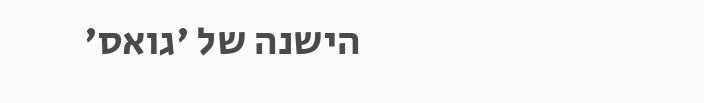הישנה של 'גואס'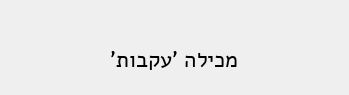מכילה 'עקבות'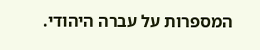המספרות על עברה היהודי.